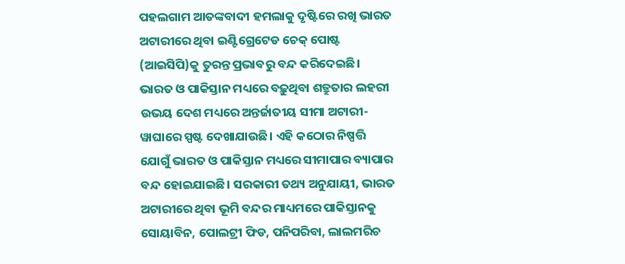ପହଲଗାମ ଆତଙ୍କବାଦୀ ହମଲାକୁ ଦୃଷ୍ଟିରେ ରଖି ଭାରତ ଅଟାରୀରେ ଥିବା ଇଣ୍ଟିଗ୍ରେଟେଡ ଚେକ୍ ପୋଷ୍ଟ (ଆଇସିପି)କୁ ତୁରନ୍ତ ପ୍ରଭାବରୁ ବନ୍ଦ କରିଦେଇଛି। ଭାରତ ଓ ପାକିସ୍ତାନ ମଧ୍ୟରେ ବଢ଼ୁଥିବା ଶତ୍ରୁତାର ଲହରୀ ଉଭୟ ଦେଶ ମଧ୍ୟରେ ଅନ୍ତର୍ଜାତୀୟ ସୀମା ଅଟାରୀ-ୱାଘାରେ ସ୍ପଷ୍ଟ ଦେଖାଯାଉଛି। ଏହି କଠୋର ନିଷ୍ପତ୍ତି ଯୋଗୁଁ ଭାରତ ଓ ପାକିସ୍ତାନ ମଧ୍ୟରେ ସୀମାପାର ବ୍ୟାପାର ବନ୍ଦ ହୋଇଯାଇଛି। ସରକାରୀ ତଥ୍ୟ ଅନୁଯାୟୀ, ଭାରତ ଅଟାରୀରେ ଥିବା ଭୂମି ବନ୍ଦର ମାଧ୍ୟମରେ ପାକିସ୍ତାନକୁ ସୋୟାବିନ, ପୋଲଟ୍ରୀ ଫିଡ, ପନିପରିବା, ଲାଲମରିଚ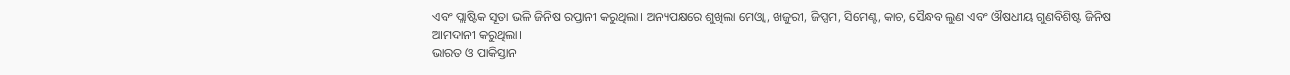ଏବଂ ପ୍ଲାଷ୍ଟିକ ସୂତା ଭଳି ଜିନିଷ ରପ୍ତାନୀ କରୁଥିଲା। ଅନ୍ୟପକ୍ଷରେ ଶୁଖିଲା ମେଓ୍ୱା, ଖଜୁରୀ, ଜିପ୍ସମ, ସିମେଣ୍ଟ, କାଚ, ସୈନ୍ଧବ ଲୁଣ ଏବଂ ଔଷଧୀୟ ଗୁଣବିଶିଷ୍ଟ ଜିନିଷ ଆମଦାନୀ କରୁଥିଲା।
ଭାରତ ଓ ପାକିସ୍ତାନ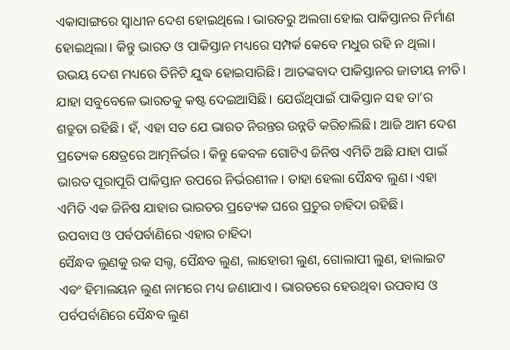ଏକାସାଙ୍ଗରେ ସ୍ୱାଧୀନ ଦେଶ ହୋଇଥିଲେ। ଭାରତରୁ ଅଲଗା ହୋଇ ପାକିସ୍ତାନର ନିର୍ମାଣ ହୋଇଥିଲା। କିନ୍ତୁ ଭାରତ ଓ ପାକିସ୍ତାନ ମଧ୍ୟରେ ସମ୍ପର୍କ କେବେ ମଧୁର ରହି ନ ଥିଲା। ଉଭୟ ଦେଶ ମଧ୍ୟରେ ତିନିଟି ଯୁଦ୍ଧ ହୋଇସାରିଛି। ଆତଙ୍କବାଦ ପାକିସ୍ତାନର ଜାତୀୟ ନୀତି। ଯାହା ସବୁବେଳେ ଭାରତକୁ କଷ୍ଟ ଦେଇଆସିଛି। ଯେଉଁଥିପାଇଁ ପାକିସ୍ତାନ ସହ ତା’ର ଶତ୍ରୁତା ରହିଛି। ହଁ, ଏହା ସତ ଯେ ଭାରତ ନିରନ୍ତର ଉନ୍ନତି କରିଚାଲିଛି। ଆଜି ଆମ ଦେଶ ପ୍ରତ୍ୟେକ କ୍ଷେତ୍ରରେ ଆତ୍ମନିର୍ଭର। କିନ୍ତୁ କେବଳ ଗୋଟିଏ ଜିନିଷ ଏମିତି ଅଛି ଯାହା ପାଇଁ ଭାରତ ପୂରାପୂରି ପାକିସ୍ତାନ ଉପରେ ନିର୍ଭରଶୀଳ। ତାହା ହେଲା ସୈନ୍ଧବ ଲୁଣ। ଏହା ଏମିତି ଏକ ଜିନିଷ ଯାହାର ଭାରତର ପ୍ରତ୍ୟେକ ଘରେ ପ୍ରଚୁର ଚାହିଦା ରହିଛି।
ଉପବାସ ଓ ପର୍ବପର୍ବାଣିରେ ଏହାର ଚାହିଦା
ସୈନ୍ଧବ ଲୁଣକୁ ରକ ସଲ୍ଟ, ସୈନ୍ଧବ ଲୁଣ, ଲାହୋରୀ ଲୁଣ, ଗୋଲାପୀ ଲୁଣ, ହାଲାଇଟ ଏବଂ ହିମାଲୟନ ଲୁଣ ନାମରେ ମଧ୍ୟ ଜଣାଯାଏ। ଭାରତରେ ହେଉଥିବା ଉପବାସ ଓ ପର୍ବପର୍ବାଣିରେ ସୈନ୍ଧବ ଲୁଣ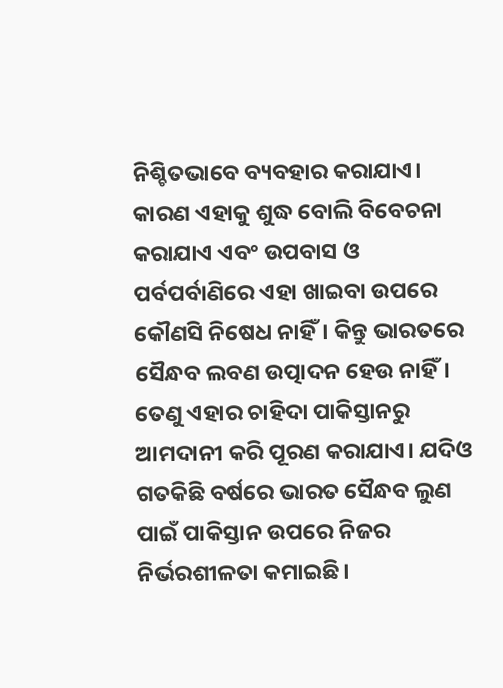ନିଶ୍ଚିତଭାବେ ବ୍ୟବହାର କରାଯାଏ। କାରଣ ଏହାକୁ ଶୁଦ୍ଧ ବୋଲି ବିବେଚନା କରାଯାଏ ଏବଂ ଉପବାସ ଓ ପର୍ବପର୍ବାଣିରେ ଏହା ଖାଇବା ଉପରେ କୌଣସି ନିଷେଧ ନାହିଁ। କିନ୍ତୁ ଭାରତରେ ସୈନ୍ଧବ ଲବଣ ଉତ୍ପାଦନ ହେଉ ନାହିଁ। ତେଣୁ ଏହାର ଚାହିଦା ପାକିସ୍ତାନରୁ ଆମଦାନୀ କରି ପୂରଣ କରାଯାଏ। ଯଦିଓ ଗତକିଛି ବର୍ଷରେ ଭାରତ ସୈନ୍ଧବ ଲୁଣ ପାଇଁ ପାକିସ୍ତାନ ଉପରେ ନିଜର ନିର୍ଭରଶୀଳତା କମାଇଛି।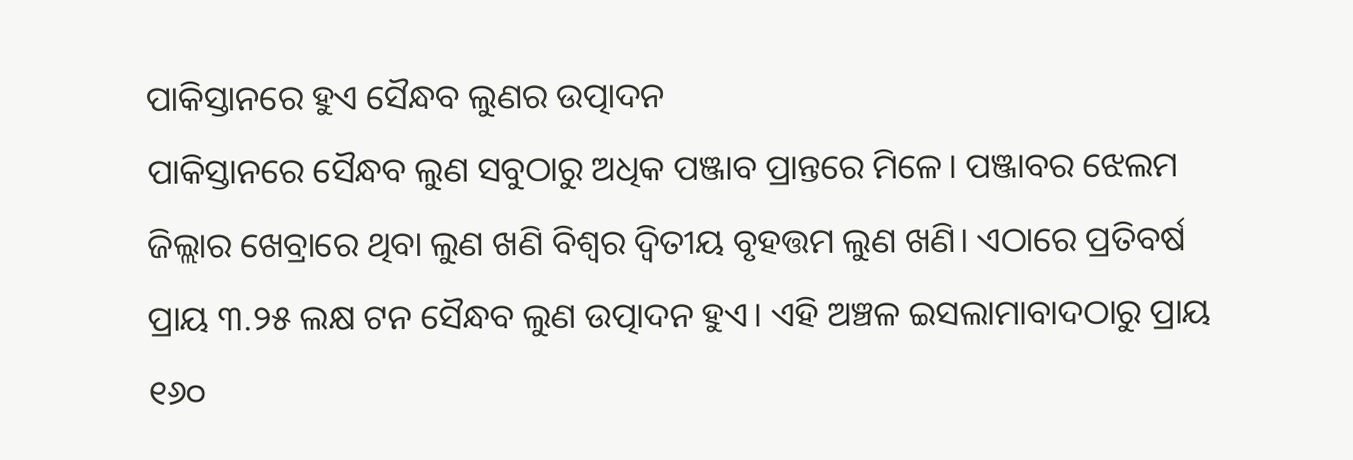ପାକିସ୍ତାନରେ ହୁଏ ସୈନ୍ଧବ ଲୁଣର ଉତ୍ପାଦନ
ପାକିସ୍ତାନରେ ସୈନ୍ଧବ ଲୁଣ ସବୁଠାରୁ ଅଧିକ ପଞ୍ଜାବ ପ୍ରାନ୍ତରେ ମିଳେ। ପଞ୍ଜାବର ଝେଲମ ଜିଲ୍ଲାର ଖେବ୍ରାରେ ଥିବା ଲୁଣ ଖଣି ବିଶ୍ୱର ଦ୍ୱିତୀୟ ବୃହତ୍ତମ ଲୁଣ ଖଣି। ଏଠାରେ ପ୍ରତିବର୍ଷ ପ୍ରାୟ ୩.୨୫ ଲକ୍ଷ ଟନ ସୈନ୍ଧବ ଲୁଣ ଉତ୍ପାଦନ ହୁଏ। ଏହି ଅଞ୍ଚଳ ଇସଲାମାବାଦଠାରୁ ପ୍ରାୟ ୧୬୦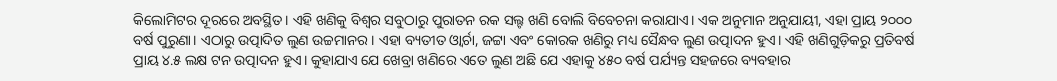କିଲୋମିଟର ଦୂରରେ ଅବସ୍ଥିତ। ଏହି ଖଣିକୁ ବିଶ୍ୱର ସବୁଠାରୁ ପୁରାତନ ରକ ସଲ୍ଟ ଖଣି ବୋଲି ବିବେଚନା କରାଯାଏ। ଏକ ଅନୁମାନ ଅନୁଯାୟୀ, ଏହା ପ୍ରାୟ ୨୦୦୦ ବର୍ଷ ପୁରୁଣା। ଏଠାରୁ ଉତ୍ପାଦିତ ଲୁଣ ଉଚ୍ଚମାନର। ଏହା ବ୍ୟତୀତ ଓ୍ୱାର୍ଚା, ଜଟ୍ଟା ଏବଂ କୋରକ ଖଣିରୁ ମଧ୍ୟ ସୈନ୍ଧବ ଲୁଣ ଉତ୍ପାଦନ ହୁଏ। ଏହି ଖଣିଗୁଡ଼ିକରୁ ପ୍ରତିବର୍ଷ ପ୍ରାୟ ୪.୫ ଲକ୍ଷ ଟନ ଉତ୍ପାଦନ ହୁଏ। କୁହାଯାଏ ଯେ ଖେବ୍ରା ଖଣିରେ ଏତେ ଲୁଣ ଅଛି ଯେ ଏହାକୁ ୪୫୦ ବର୍ଷ ପର୍ଯ୍ୟନ୍ତ ସହଜରେ ବ୍ୟବହାର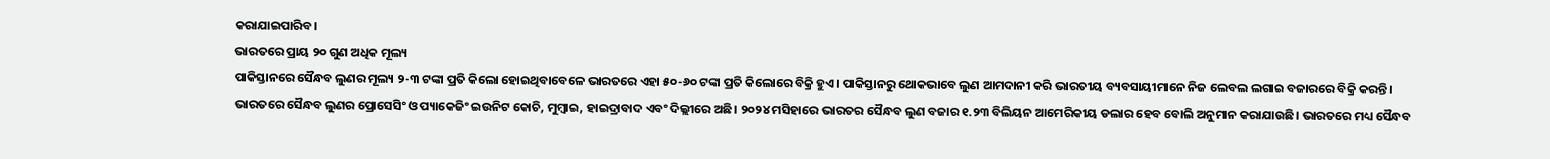କରାଯାଇପାରିବ।
ଭାରତରେ ପ୍ରାୟ ୨୦ ଗୁଣ ଅଧିକ ମୂଲ୍ୟ
ପାକିସ୍ତାନରେ ସୈନ୍ଧବ ଲୁଣର ମୂଲ୍ୟ ୨-୩ ଟଙ୍କା ପ୍ରତି କିଲୋ ହୋଇଥିବାବେଳେ ଭାରତରେ ଏହା ୫୦-୬୦ ଟଙ୍କା ପ୍ରତି କିଲୋରେ ବିକ୍ରି ହୁଏ। ପାକିସ୍ତାନରୁ ଥୋକଭାବେ ଲୁଣ ଆମଦାନୀ କରି ଭାରତୀୟ ବ୍ୟବସାୟୀମାନେ ନିଜ ଲେବଲ ଲଗାଇ ବଜାରରେ ବିକ୍ରି କରନ୍ତି। ଭାରତରେ ସୈନ୍ଧବ ଲୁଣର ପ୍ରୋସେସିଂ ଓ ପ୍ୟାକେଜିଂ ଇଉନିଟ କୋଚି, ମୁମ୍ବାଇ, ହାଇଦ୍ରାବାଦ ଏବଂ ଦିଲ୍ଲୀରେ ଅଛି। ୨୦୨୪ ମସିହାରେ ଭାରତର ସୈନ୍ଧବ ଲୁଣ ବଜାର ୧.୨୩ ବିଲିୟନ ଆମେରିକୀୟ ଡଲାର ହେବ ବୋଲି ଅନୁମାନ କରାଯାଉଛି। ଭାରତରେ ମଧ୍ୟ ସୈନ୍ଧବ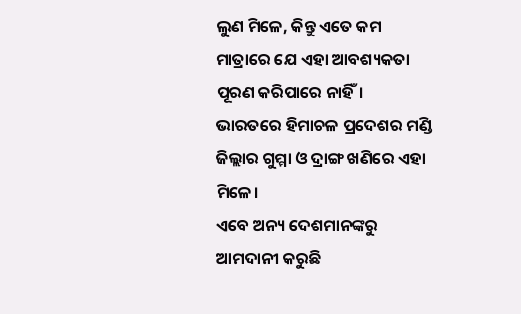ଲୁଣ ମିଳେ, କିନ୍ତୁ ଏତେ କମ ମାତ୍ରାରେ ଯେ ଏହା ଆବଶ୍ୟକତା ପୂରଣ କରିପାରେ ନାହିଁ। ଭାରତରେ ହିମାଚଳ ପ୍ରଦେଶର ମଣ୍ଡି ଜିଲ୍ଲାର ଗୁମ୍ମା ଓ ଦ୍ରାଙ୍ଗ ଖଣିରେ ଏହା ମିଳେ।
ଏବେ ଅନ୍ୟ ଦେଶମାନଙ୍କରୁ ଆମଦାନୀ କରୁଛି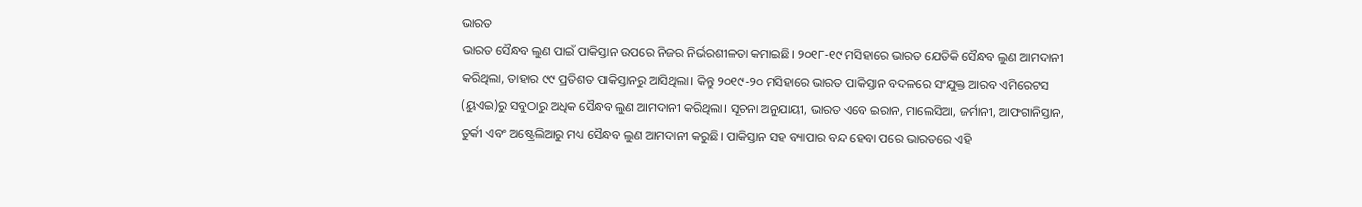ଭାରତ
ଭାରତ ସୈନ୍ଧବ ଲୁଣ ପାଇଁ ପାକିସ୍ତାନ ଉପରେ ନିଜର ନିର୍ଭରଶୀଳତା କମାଇଛି। ୨୦୧୮-୧୯ ମସିହାରେ ଭାରତ ଯେତିକି ସୈନ୍ଧବ ଲୁଣ ଆମଦାନୀ କରିଥିଲା, ତାହାର ୯୯ ପ୍ରତିଶତ ପାକିସ୍ତାନରୁ ଆସିଥିଲା। କିନ୍ତୁ ୨୦୧୯-୨୦ ମସିହାରେ ଭାରତ ପାକିସ୍ତାନ ବଦଳରେ ସଂଯୁକ୍ତ ଆରବ ଏମିରେଟସ (ୟୁଏଇ)ରୁ ସବୁଠାରୁ ଅଧିକ ସୈନ୍ଧବ ଲୁଣ ଆମଦାନୀ କରିଥିଲା। ସୂଚନା ଅନୁଯାୟୀ, ଭାରତ ଏବେ ଇରାନ, ମାଲେସିଆ, ଜର୍ମାନୀ, ଆଫଗାନିସ୍ତାନ, ତୁର୍କୀ ଏବଂ ଅଷ୍ଟ୍ରେଲିଆରୁ ମଧ୍ୟ ସୈନ୍ଧବ ଲୁଣ ଆମଦାନୀ କରୁଛି। ପାକିସ୍ତାନ ସହ ବ୍ୟାପାର ବନ୍ଦ ହେବା ପରେ ଭାରତରେ ଏହି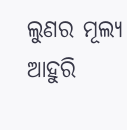ଲୁଣର ମୂଲ୍ୟ ଆହୁରି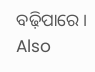ବଢ଼ିପାରେ।
Also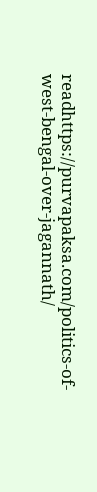readhttps://purvapaksa.com/politics-of-west-bengal-over-jagannath/